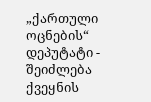„ქართული ოცნების“ დეპუტატი - შეიძლება ქვეყნის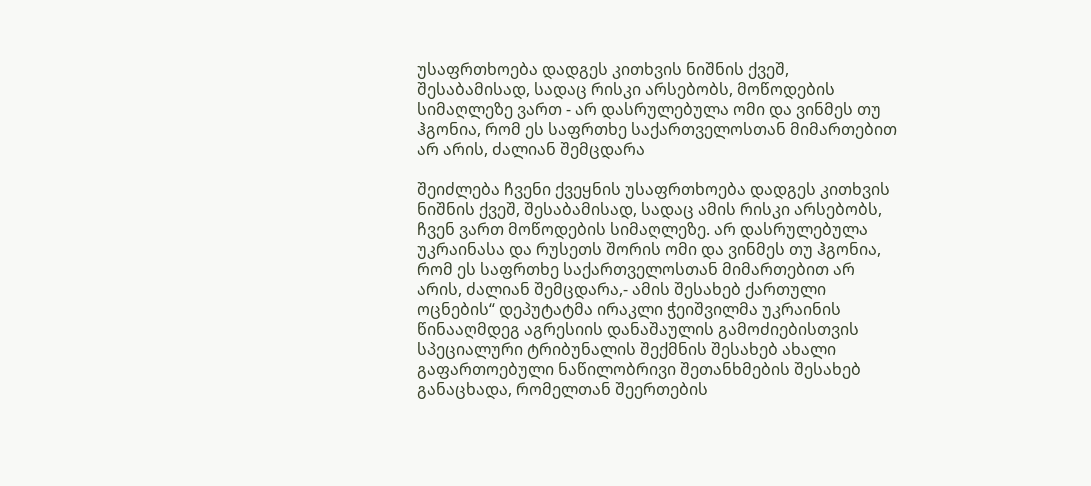უსაფრთხოება დადგეს კითხვის ნიშნის ქვეშ, შესაბამისად, სადაც რისკი არსებობს, მოწოდების სიმაღლეზე ვართ - არ დასრულებულა ომი და ვინმეს თუ ჰგონია, რომ ეს საფრთხე საქართველოსთან მიმართებით არ არის, ძალიან შემცდარა

შეიძლება ჩვენი ქვეყნის უსაფრთხოება დადგეს კითხვის ნიშნის ქვეშ, შესაბამისად, სადაც ამის რისკი არსებობს, ჩვენ ვართ მოწოდების სიმაღლეზე. არ დასრულებულა უკრაინასა და რუსეთს შორის ომი და ვინმეს თუ ჰგონია, რომ ეს საფრთხე საქართველოსთან მიმართებით არ არის, ძალიან შემცდარა,- ამის შესახებ ქართული ოცნების“ დეპუტატმა ირაკლი ჭეიშვილმა უკრაინის წინააღმდეგ აგრესიის დანაშაულის გამოძიებისთვის სპეციალური ტრიბუნალის შექმნის შესახებ ახალი გაფართოებული ნაწილობრივი შეთანხმების შესახებ განაცხადა, რომელთან შეერთების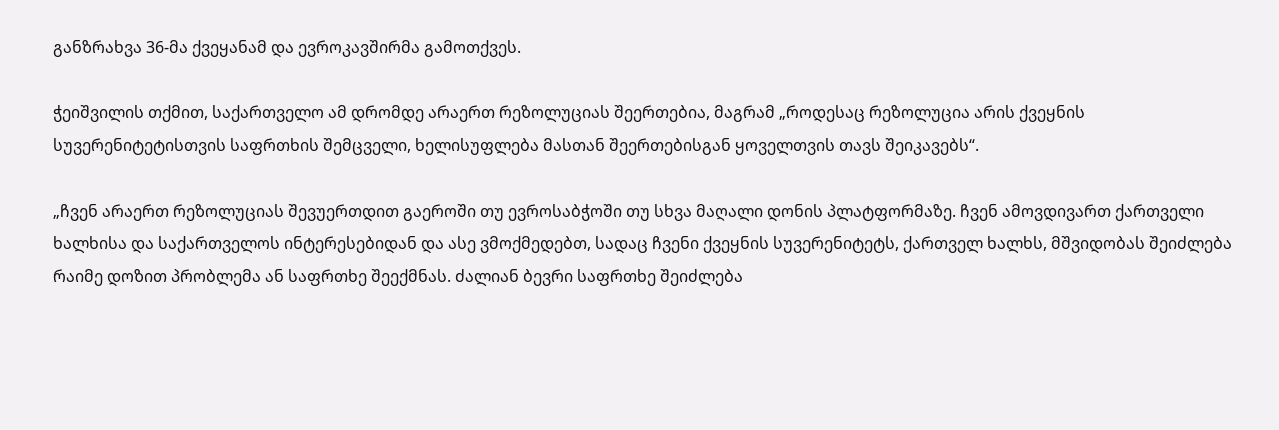განზრახვა 36-მა ქვეყანამ და ევროკავშირმა გამოთქვეს.

ჭეიშვილის თქმით, საქართველო ამ დრომდე არაერთ რეზოლუციას შეერთებია, მაგრამ „როდესაც რეზოლუცია არის ქვეყნის სუვერენიტეტისთვის საფრთხის შემცველი, ხელისუფლება მასთან შეერთებისგან ყოველთვის თავს შეიკავებს“.

„ჩვენ არაერთ რეზოლუციას შევუერთდით გაეროში თუ ევროსაბჭოში თუ სხვა მაღალი დონის პლატფორმაზე. ჩვენ ამოვდივართ ქართველი ხალხისა და საქართველოს ინტერესებიდან და ასე ვმოქმედებთ, სადაც ჩვენი ქვეყნის სუვერენიტეტს, ქართველ ხალხს, მშვიდობას შეიძლება რაიმე დოზით პრობლემა ან საფრთხე შეექმნას. ძალიან ბევრი საფრთხე შეიძლება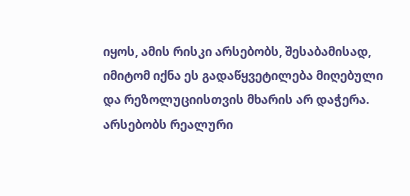იყოს, ამის რისკი არსებობს, შესაბამისად, იმიტომ იქნა ეს გადაწყვეტილება მიღებული და რეზოლუციისთვის მხარის არ დაჭერა. არსებობს რეალური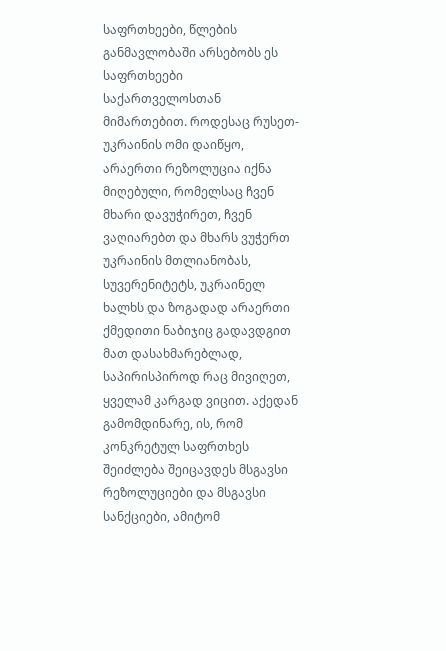საფრთხეები, წლების განმავლობაში არსებობს ეს საფრთხეები საქართველოსთან მიმართებით. როდესაც რუსეთ-უკრაინის ომი დაიწყო, არაერთი რეზოლუცია იქნა მიღებული, რომელსაც ჩვენ მხარი დავუჭირეთ, ჩვენ ვაღიარებთ და მხარს ვუჭერთ უკრაინის მთლიანობას, სუვერენიტეტს, უკრაინელ ხალხს და ზოგადად არაერთი ქმედითი ნაბიჯიც გადავდგით მათ დასახმარებლად, საპირისპიროდ რაც მივიღეთ, ყველამ კარგად ვიცით. აქედან გამომდინარე, ის, რომ კონკრეტულ საფრთხეს შეიძლება შეიცავდეს მსგავსი რეზოლუციები და მსგავსი სანქციები, ამიტომ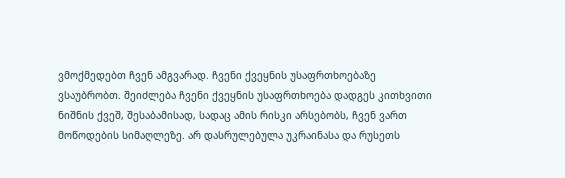ვმოქმედებთ ჩვენ ამგვარად. ჩვენი ქვეყნის უსაფრთხოებაზე ვსაუბრობთ. შეიძლება ჩვენი ქვეყნის უსაფრთხოება დადგეს კითხვითი ნიშნის ქვეშ, შესაბამისად, სადაც ამის რისკი არსებობს, ჩვენ ვართ მოწოდების სიმაღლეზე. არ დასრულებულა უკრაინასა და რუსეთს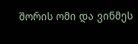შორის ომი და ვინმეს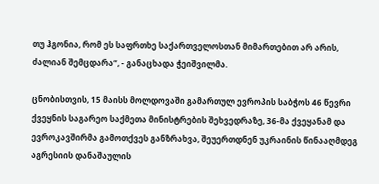თუ ჰგონია, რომ ეს საფრთხე საქართველოსთან მიმართებით არ არის, ძალიან შემცდარა“, - განაცხადა ჭეიშვილმა.

ცნობისთვის, 15 მაისს მოლდოვაში გამართულ ევროპის საბჭოს 46 წევრი ქვეყნის საგარეო საქმეთა მინისტრების შეხვედრაზე, 36-მა ქვეყანამ და ევროკავშირმა გამოთქვეს განზრახვა, შეუერთდნენ უკრაინის წინააღმდეგ აგრესიის დანაშაულის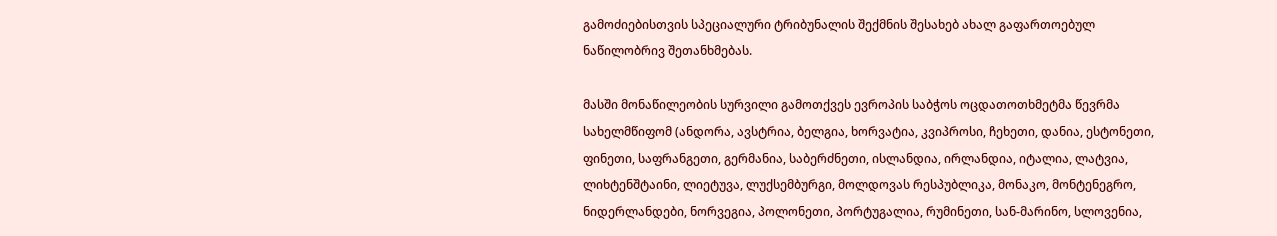გამოძიებისთვის სპეციალური ტრიბუნალის შექმნის შესახებ ახალ გაფართოებულ ნაწილობრივ შეთანხმებას.

მასში მონაწილეობის სურვილი გამოთქვეს ევროპის საბჭოს ოცდათოთხმეტმა წევრმა სახელმწიფომ (ანდორა, ავსტრია, ბელგია, ხორვატია, კვიპროსი, ჩეხეთი, დანია, ესტონეთი, ფინეთი, საფრანგეთი, გერმანია, საბერძნეთი, ისლანდია, ირლანდია, იტალია, ლატვია, ლიხტენშტაინი, ლიეტუვა, ლუქსემბურგი, მოლდოვას რესპუბლიკა, მონაკო, მონტენეგრო, ნიდერლანდები, ნორვეგია, პოლონეთი, პორტუგალია, რუმინეთი, სან-მარინო, სლოვენია,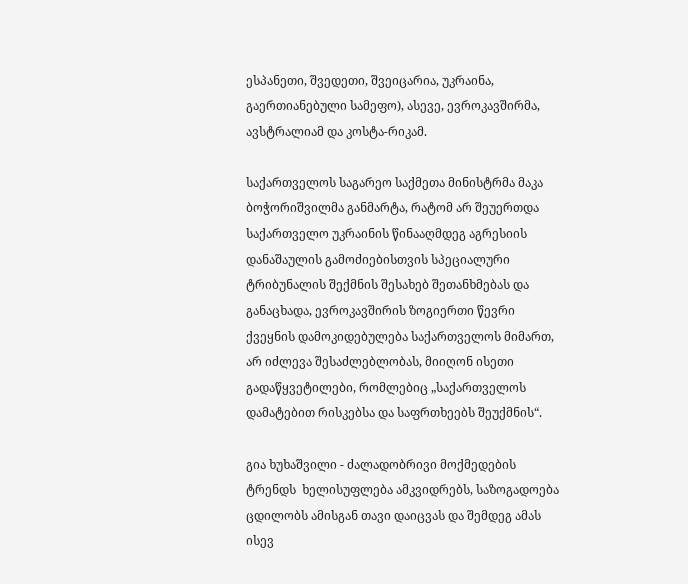ესპანეთი, შვედეთი, შვეიცარია, უკრაინა, გაერთიანებული სამეფო), ასევე, ევროკავშირმა, ავსტრალიამ და კოსტა-რიკამ.

საქართველოს საგარეო საქმეთა მინისტრმა მაკა ბოჭორიშვილმა განმარტა, რატომ არ შეუერთდა საქართველო უკრაინის წინააღმდეგ აგრესიის დანაშაულის გამოძიებისთვის სპეციალური ტრიბუნალის შექმნის შესახებ შეთანხმებას და განაცხადა, ევროკავშირის ზოგიერთი წევრი ქვეყნის დამოკიდებულება საქართველოს მიმართ, არ იძლევა შესაძლებლობას, მიიღონ ისეთი გადაწყვეტილები, რომლებიც „საქართველოს დამატებით რისკებსა და საფრთხეებს შეუქმნის“.

გია ხუხაშვილი - ძალადობრივი მოქმედების ტრენდს  ხელისუფლება ამკვიდრებს, საზოგადოება ცდილობს ამისგან თავი დაიცვას და შემდეგ ამას ისევ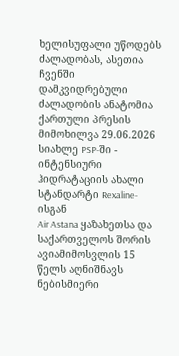ხელისუფალი უწოდებს ძალადობას, ასეთია ჩვენში დამკვიდრებული ძალადობის ანატომია
ქართული პრესის მიმოხილვა 29.06.2026
სიახლე PSP-ში - ინტენსიური ჰიდრატაციის ახალი სტანდარტი Rexaline-ისგან
Air Astana ყაზახეთსა და საქართველოს შორის ავიამიმოსვლის 15 წელს აღნიშნავს
ნებისმიერი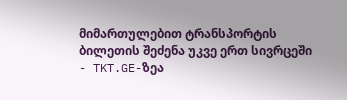მიმართულებით ტრანსპორტის ბილეთის შეძენა უკვე ერთ სივრცეში - TKT.GE-ზეა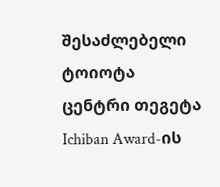შესაძლებელი
ტოიოტა ცენტრი თეგეტა Ichiban Award-ის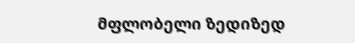მფლობელი ზედიზედ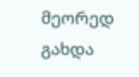მეორედ გახდა